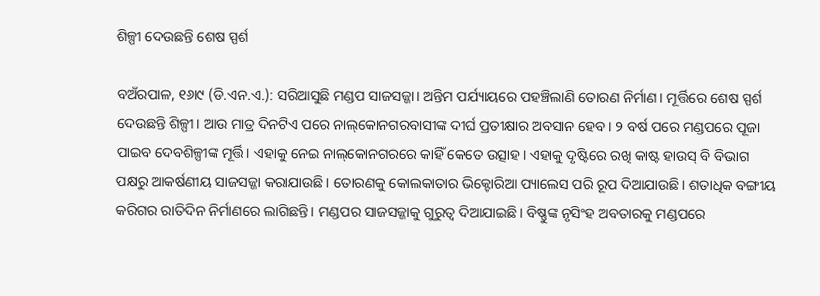ଶିଳ୍ପୀ ଦେଉଛନ୍ତି ଶେଷ ସ୍ପର୍ଶ

ବଅଁରପାଳ, ୧୬ା୯ (ଡି.ଏନ.ଏ.): ସରିଆସୁଛି ମଣ୍ଡପ ସାଜସଜ୍ଜା। ଅନ୍ତିମ ପର୍ଯ୍ୟାୟରେ ପହଞ୍ଚିଲାଣି ତୋରଣ ନିର୍ମାଣ। ମୂର୍ତ୍ତିରେ ଶେଷ ସ୍ପର୍ଶ ଦେଉଛନ୍ତି ଶିଳ୍ପୀ। ଆଉ ମାତ୍ର ଦିନଟିଏ ପରେ ନାଲ୍‌କୋନଗରବାସୀଙ୍କ ଦୀର୍ଘ ପ୍ରତୀକ୍ଷାର ଅବସାନ ହେବ। ୨ ବର୍ଷ ପରେ ମଣ୍ଡପରେ ପୂଜା ପାଇବ ଦେବଶିଳ୍ପୀଙ୍କ ମୂର୍ତ୍ତି। ଏହାକୁ ନେଇ ନାଲ୍‌କୋନଗରରେ କାହିଁ କେତେ ଉତ୍ସାହ। ଏହାକୁ ଦୃଷ୍ଟିରେ ରଖି କାଷ୍ଟ ହାଉସ୍‌ ବି ବିଭାଗ ପକ୍ଷରୁ ଆକର୍ଷଣୀୟ ସାଜସଜ୍ଜା କରାଯାଉଛି। ତୋରଣକୁ କୋଲକାତାର ଭିକ୍ଟୋରିଆ ପ୍ୟାଲେସ ପରି ରୂପ ଦିଆଯାଉଛି। ଶତାଧିକ ବଙ୍ଗୀୟ କରିଗର ରାତିଦିନ ନିର୍ମାଣରେ ଲାଗିଛନ୍ତି। ମଣ୍ଡପର ସାଜସଜ୍ଜାକୁ ଗୁରୁତ୍ୱ ଦିଆଯାଇଛି। ବିଷ୍ଣୁଙ୍କ ନୃସିଂହ ଅବତାରକୁ ମଣ୍ଡପରେ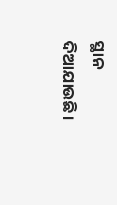ସ୍ଥାନ ଦିଆଯାଉଛି।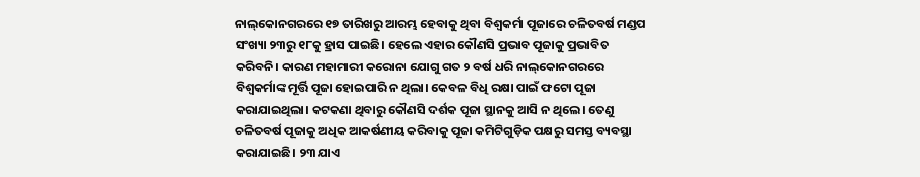ନାଲ୍‌କୋନଗରରେ ୧୭ ତାରିଖରୁ ଆରମ୍ଭ ହେବାକୁ ଥିବା ବିଶ୍ୱକର୍ମା ପୂଜାରେ ଚଳିତବର୍ଷ ମଣ୍ଡପ ସଂଖ୍ୟା ୨୩ରୁ ୧୮କୁ ହ୍ରାସ ପାଇଛି। ହେଲେ ଏହାର କୌଣସି ପ୍ରଭାବ ପୂଜାକୁ ପ୍ରଭାବିତ କରିବନି। କାରଣ ମହାମାରୀ କରୋନା ଯୋଗୁ ଗତ ୨ ବର୍ଷ ଧରି ନାଲ୍‌କୋନଗରରେ ବିଶ୍ୱକର୍ମାଙ୍କ ମୂର୍ତ୍ତି ପୂଜା ହୋଇପାରି ନ ଥିଲା। କେବଳ ବିଧି ରକ୍ଷା ପାଇଁ ଫଟୋ ପୂଜା କରାଯାଇଥିଲା। କଟକଣା ଥିବାରୁ କୌଣସି ଦର୍ଶକ ପୂଜା ସ୍ଥାନକୁ ଆସି ନ ଥିଲେ। ତେଣୁ ଚଳିତବର୍ଷ ପୂଜାକୁ ଅଧିକ ଆକର୍ଷଣୀୟ କରିବାକୁ ପୂଜା କମିଟିଗୁଡ଼ିକ ପକ୍ଷରୁ ସମସ୍ତ ବ୍ୟବସ୍ଥା କରାଯାଇଛି। ୨୩ ଯାଏ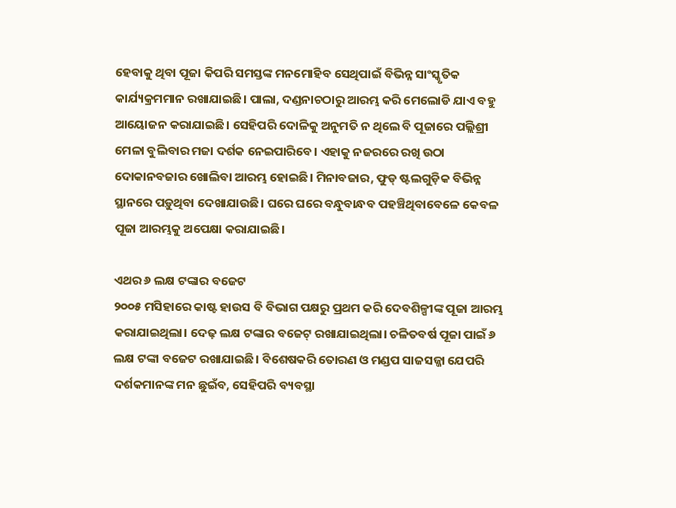ହେବାକୁ ଥିବା ପୂଜା କିପରି ସମସ୍ତଙ୍କ ମନମୋହିବ ସେଥିପାଇଁ ବିଭିନ୍ନ ସାଂସ୍କୃତିକ କାର୍ଯ୍ୟକ୍ରମମାନ ରଖାଯାଇଛି। ପାଲା, ଦଣ୍ଡନାଚଠାରୁ ଆରମ୍ଭ କରି ମେଲୋଡି ଯାଏ ବହୁ ଆୟୋଜନ କରାଯାଇଛି। ସେହିପରି ଦୋଳିକୁ ଅନୁମତି ନ ଥିଲେ ବି ପୂଜାରେ ପଲ୍ଲିଶ୍ରୀ ମେଳା ବୁଲିବାର ମଜା ଦର୍ଶକ ନେଇପାରିବେ। ଏହାକୁ ନଜରରେ ରଖି ଉଠା ଦୋକାନବଜାର ଖୋଲିବା ଆରମ୍ଭ ହୋଇଛି। ମିନାବଜାର, ଫୁଡ୍‌ ଷ୍ଟଲଗୁଡ଼ିକ ବିଭିନ୍ନ ସ୍ଥାନରେ ପଡ଼ୁଥିବା ଦେଖାଯାଉଛି। ଘରେ ଘରେ ବନ୍ଧୁବାନ୍ଧବ ପହଞ୍ଚିଥିବାବେଳେ କେବଳ ପୂଜା ଆରମ୍ଭକୁ ଅପେକ୍ଷା କରାଯାଇଛି।

ଏଥର ୬ ଲକ୍ଷ ଟଙ୍କାର ବଜେଟ
୨୦୦୫ ମସିହାରେ କାଷ୍ଟ ହାଉସ ବି ବିଭାଗ ପକ୍ଷରୁ ପ୍ରଥମ କରି ଦେବଶିଳ୍ପୀଙ୍କ ପୂଜା ଆରମ୍ଭ କରାଯାଇଥିଲା। ଦେଢ଼ ଲକ୍ଷ ଟଙ୍କାର ବଜେଟ୍‌ ରଖାଯାଇଥିଲା। ଚଳିତବର୍ଷ ପୂଜା ପାଇଁ ୬ ଲକ୍ଷ ଟଙ୍କା ବଜେଟ ରଖାଯାଇଛି। ବିଶେଷକରି ତୋରଣ ଓ ମଣ୍ଡପ ସାଜସଜ୍ଜା ଯେପରି ଦର୍ଶକମାନଙ୍କ ମନ ଛୁଇଁବ, ସେହିପରି ବ୍ୟବସ୍ଥା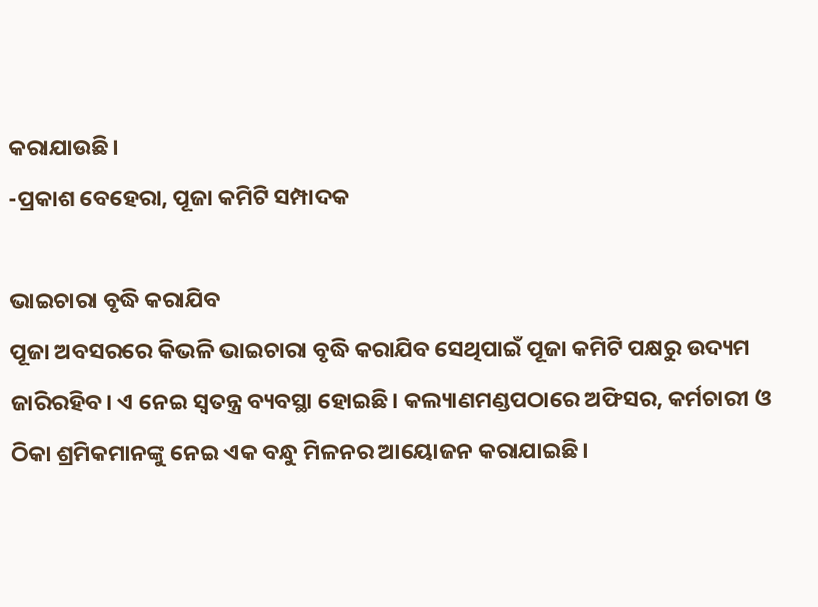କରାଯାଉଛି।
-ପ୍ରକାଶ ବେହେରା, ପୂଜା କମିଟି ସମ୍ପାଦକ

ଭାଇଚାରା ବୃଦ୍ଧି କରାଯିବ
ପୂଜା ଅବସରରେ କିଭଳି ଭାଇଚାରା ବୃଦ୍ଧି କରାଯିବ ସେଥିପାଇଁ ପୂଜା କମିଟି ପକ୍ଷରୁ ଉଦ୍ୟମ ଜାରିରହିବ। ଏ ନେଇ ସ୍ବତନ୍ତ୍ର ବ୍ୟବସ୍ଥା ହୋଇଛି। କଲ୍ୟାଣମଣ୍ଡପଠାରେ ଅଫିସର, କର୍ମଚାରୀ ଓ ଠିକା ଶ୍ରମିକମାନଙ୍କୁ ନେଇ ଏକ ବନ୍ଧୁ ମିଳନର ଆୟୋଜନ କରାଯାଇଛି।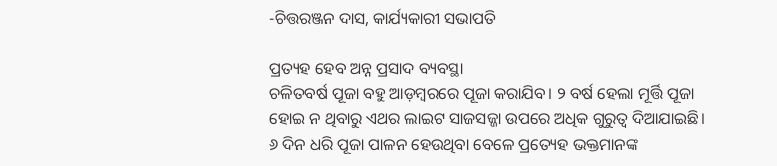-ଚିତ୍ତରଞ୍ଜନ ଦାସ, କାର୍ଯ୍ୟକାରୀ ସଭାପତି

ପ୍ରତ୍ୟହ ହେବ ଅନ୍ନ ପ୍ରସାଦ ବ୍ୟବସ୍ଥା
ଚଳିତବର୍ଷ ପୂଜା ବହୁ ଆଡ଼ମ୍ବରରେ ପୂଜା କରାଯିବ। ୨ ବର୍ଷ ହେଲା ମୂର୍ତ୍ତି ପୂଜା ହୋଇ ନ ଥିବାରୁ ଏଥର ଲାଇଟ ସାଜସଜ୍ଜା ଉପରେ ଅଧିକ ଗୁରୁତ୍ୱ ଦିଆଯାଇଛି। ୬ ଦିନ ଧରି ପୂଜା ପାଳନ ହେଉଥିବା ବେଳେ ପ୍ରତ୍ୟେହ ଭକ୍ତମାନଙ୍କ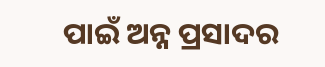ପାଇଁ ଅନ୍ନ ପ୍ରସାଦର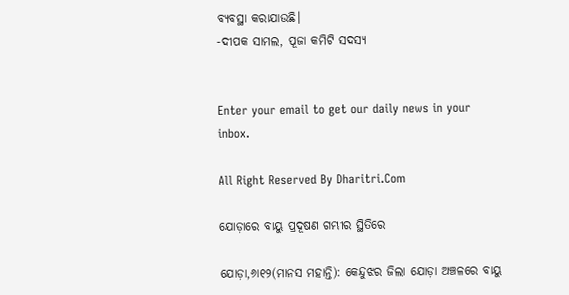ବ୍ୟବସ୍ଥା କରାଯାଉଛି।
-ଦୀପକ ସାମଲ, ପୂଜା କମିଟି ସଦସ୍ୟ


Enter your email to get our daily news in your inbox.

All Right Reserved By Dharitri.Com

ଯୋଡ଼ାରେ ବାୟୁ ପ୍ରଦୂଷଣ ଗମ୍ଭୀର ସ୍ଥିତିରେ

ଯୋଡ଼ା,୬ା୧୨(ମାନସ ମହାନ୍ତି): କେନ୍ଦୁଝର ଜିଲା ଯୋଡ଼ା ଅଞ୍ଚଳରେ ବାୟୁ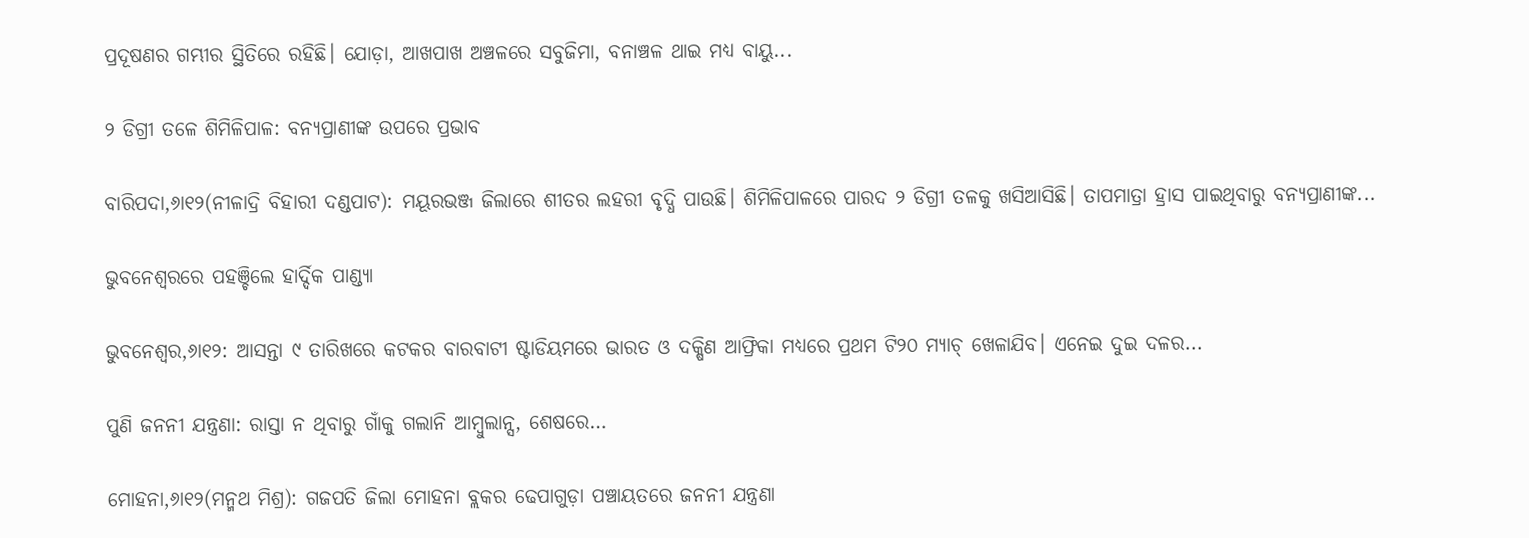ପ୍ରଦୂଷଣର ଗମ୍ଭୀର ସ୍ଥିତିରେ ରହିଛି। ଯୋଡ଼ା, ଆଖପାଖ ଅଞ୍ଚଳରେ ସବୁଜିମା, ବନାଞ୍ଚଳ ଥାଇ ମଧ୍ୟ ବାୟୁ...

୨ ଡିଗ୍ରୀ ତଳେ ଶିମିଳିପାଳ: ବନ୍ୟପ୍ରାଣୀଙ୍କ ଉପରେ ପ୍ରଭାବ

ବାରିପଦା,୬ା୧୨(ନୀଳାଦ୍ରି ବିହାରୀ ଦଣ୍ଡପାଟ): ମୟୂରଭଞ୍ଜ ଜିଲାରେ ଶୀତର ଲହରୀ ବୃଦ୍ଧି ପାଉଛି। ଶିମିଳିପାଳରେ ପାରଦ ୨ ଡିଗ୍ରୀ ତଳକୁ ଖସିଆସିଛି। ତାପମାତ୍ରା ହ୍ରାସ ପାଇଥିବାରୁ ବନ୍ୟପ୍ରାଣୀଙ୍କ...

ଭୁବନେଶ୍ୱରରେ ପହଞ୍ଚିଲେ ହାର୍ଦ୍ଦିକ ପାଣ୍ଡ୍ୟା

ଭୁବନେଶ୍ୱର,୬ା୧୨: ଆସନ୍ତା ୯ ତାରିଖରେ କଟକର ବାରବାଟୀ ଷ୍ଟାଡିୟମରେ ଭାରତ ଓ ଦକ୍ଷିଣ ଆଫ୍ରିକା ମଧ୍ୟରେ ପ୍ରଥମ ଟି୨୦ ମ୍ୟାଚ୍‌ ଖେଳାଯିବ। ଏନେଇ ଦୁଇ ଦଳର...

ପୁଣି ଜନନୀ ଯନ୍ତ୍ରଣା: ରାସ୍ତା ନ ଥିବାରୁ ଗାଁକୁ ଗଲାନି ଆମ୍ବୁଲାନ୍ସ, ଶେଷରେ…

ମୋହନା,୬ା୧୨(ମନ୍ମଥ ମିଶ୍ର): ଗଜପତି ଜିଲା ମୋହନା ବ୍ଲକର ଢେପାଗୁଡ଼ା ପଞ୍ଚାୟତରେ ଜନନୀ ଯନ୍ତ୍ରଣା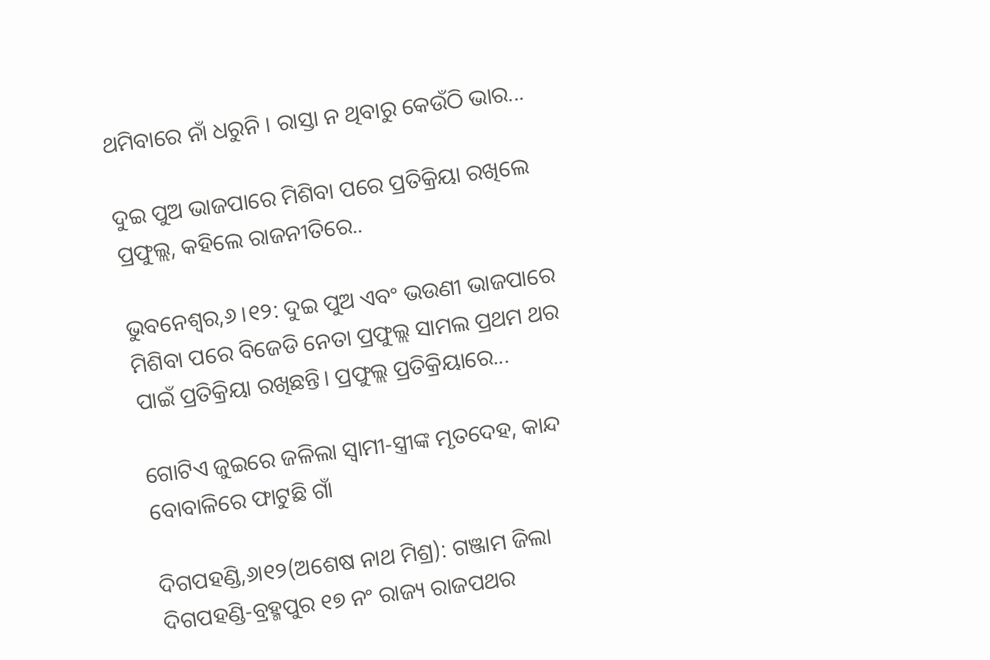ଥମିବାରେ ନାଁ ଧରୁନି । ରାସ୍ତା ନ ଥିବାରୁ କେଉଁଠି ଭାର...

ଦୁଇ ପୁଅ ଭାଜପାରେ ମିଶିବା ପରେ ପ୍ରତିକ୍ରିୟା ରଖିଲେ ପ୍ରଫୁଲ୍ଲ, କହିଲେ ରାଜନୀତିରେ..

ଭୁବନେଶ୍ୱର,୬।୧୨: ଦୁଇ ପୁଅ ଏବଂ ଭଉଣୀ ଭାଜପାରେ ମିଶିବା ପରେ ବିଜେଡି ନେତା ପ୍ରଫୁଲ୍ଲ ସାମଲ ପ୍ରଥମ ଥର ପାଇଁ ପ୍ରତିକ୍ରିୟା ରଖିଛନ୍ତି। ପ୍ରଫୁଲ୍ଲ ପ୍ରତିକ୍ରିୟାରେ...

ଗୋଟିଏ ଜୁଇରେ ଜଳିଲା ସ୍ବାମୀ-ସ୍ତ୍ରୀଙ୍କ ମୃତଦେହ, କାନ୍ଦ ବୋବାଳିରେ ଫାଟୁଛି ଗାଁ

ଦିଗପହଣ୍ଡି,୬ା୧୨(ଅଶେଷ ନାଥ ମିଶ୍ର): ଗଞ୍ଜାମ ଜିଲା ଦିଗପହଣ୍ଡି-ବ୍ରହ୍ମପୁର ୧୭ ନଂ ରାଜ୍ୟ ରାଜପଥର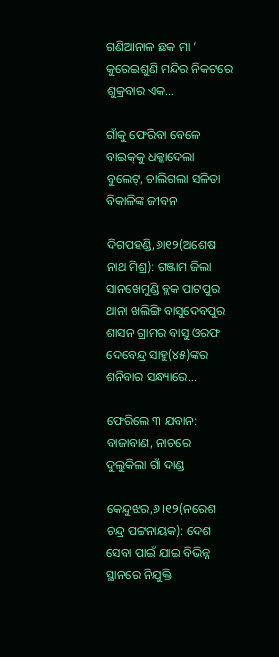ଗଣିଆନାଳ ଛକ ମା ’ କୁରେଇଶୁଣି ମନ୍ଦିର ନିକଟରେ ଶୁକ୍ରବାର ଏକ...

ଗାଁକୁ ଫେରିବା ବେଳେ ବାଇକ୍‌କୁ ଧକ୍କାଦେଲା ବୁଲେଟ୍‌, ଚାଲିଗଲା ସଳିତା ବିକାଳିଙ୍କ ଜୀବନ

ଦିଗପହଣ୍ଡି,୬ା୧୨(ଅଶେଷ ନାଥ ମିଶ୍ର): ଗଞ୍ଜାମ ଜିଲା ସାନଖେମୁଣ୍ଡି ବ୍ଲକ ପାଟପୁର ଥାନା ଖଲିଙ୍ଗି ବାସୁଦେବପୁର ଶାସନ ଗ୍ରାମର ବାସୁ ଓରଫ ଦେବେନ୍ଦ୍ର ସାହୁ(୪୫)ଙ୍କର ଶନିବାର ସନ୍ଧ୍ୟାରେ...

ଫେରିଲେ ୩ ଯବାନ: ବାଜାବାଣ, ନାଚରେ ଦୁଲୁକିଲା ଗାଁ ଦାଣ୍ଡ

କେନ୍ଦୁଝର,୬।୧୨(ନରେଶ ଚନ୍ଦ୍ର ପଟ୍ଟନାୟକ): ଦେଶ ସେବା ପାଇଁ ଯାଇ ବିଭିନ୍ନ ସ୍ଥାନରେ ନିଯୁକ୍ତି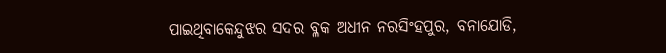ପାଇଥିବାକେନ୍ଦୁଝର ସଦର ବ୍ଳକ ଅଧୀନ ନରସିଂହପୁର, ବନାଯୋଡି,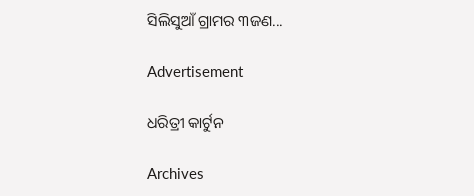ସିଲିସୁଆଁ ଗ୍ରାମର ୩ଜଣ...

Advertisement

ଧରିତ୍ରୀ କାର୍ଟୁନ

Archives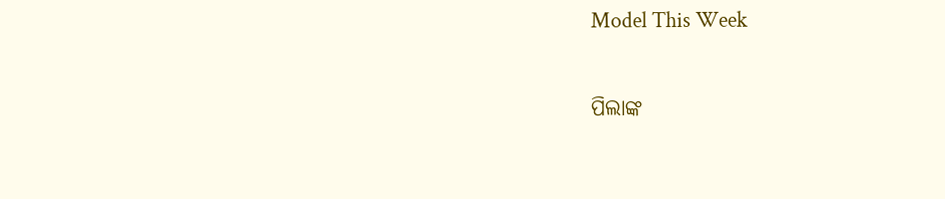Model This Week

ପିଲାଙ୍କ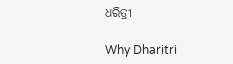ଧରିତ୍ରୀ

Why Dharitri